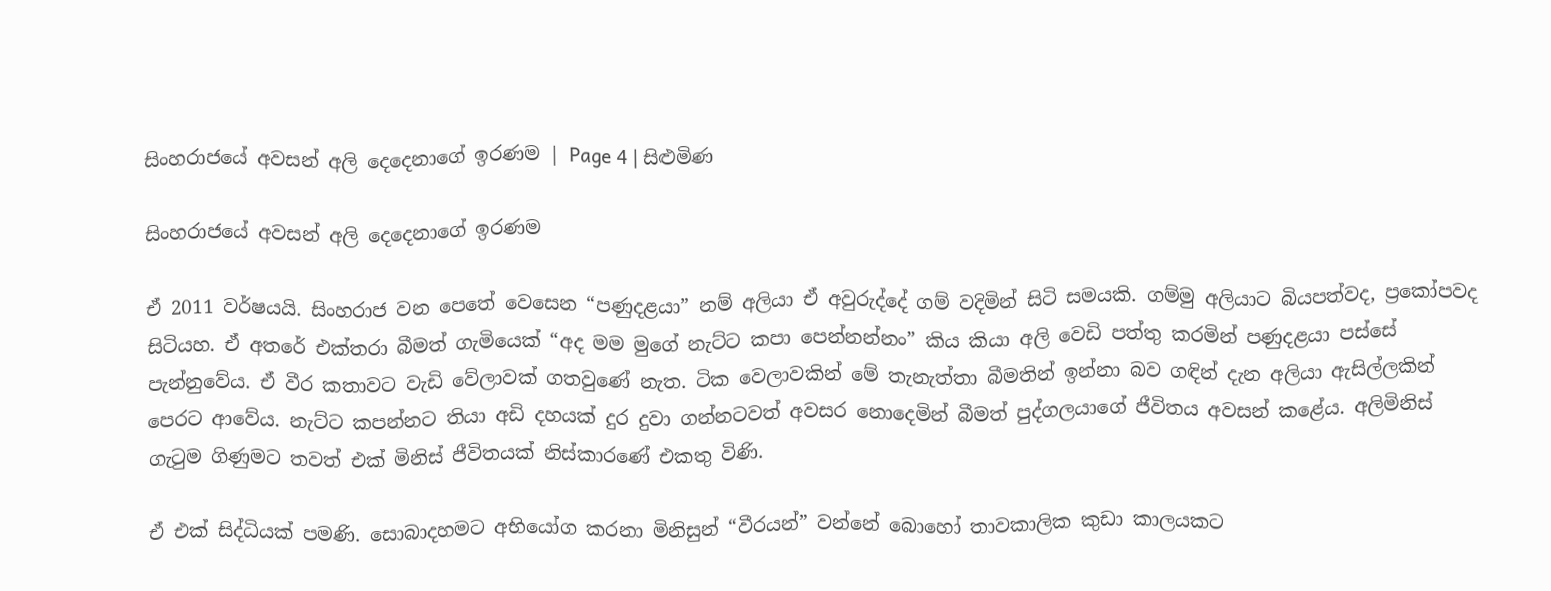සිංහරාජයේ අවසන් අලි දෙදෙනාගේ ඉරණම | Page 4 | සිළුමිණ

සිංහරාජයේ අවසන් අලි දෙදෙනාගේ ඉරණම

ඒ 2011 වර්ෂයයි. සිංහරාජ වන පෙතේ වෙසෙන “පණුදළයා” නම් අලියා ඒ අවුරුද්දේ ගම් වදිමින් සිටි සම‍යකි. ගම්මු අලියාට බියපත්වද, ප්‍රකෝපවද සිටියහ. ඒ අතරේ එක්තරා බීමත් ගැමියෙක් “අද මම මුගේ නැට්ට කපා පෙන්නන්නං” කිය කියා අලි වෙඩි පත්තු කරමින් පණුදළයා පස්සේ පැන්නුවේය. ඒ වීර කතාවට වැඩි වේලාවක් ගතවුණේ නැත. ටික වෙලාවකින් මේ තැනැත්තා බීමතින් ඉන්නා බව ගඳින් දැන අලියා ඇසිල්ලකින් පෙරට ආවේය. නැට්ට කපන්නට තියා අඩි දහයක් දුර දුවා ගන්න‍ටවත් අවසර නොදෙමින් බීමත් පුද්ගලයාගේ ජීවිතය අවසන් කළේය. අලිමිනිස් ගැටුම ගිණුමට තවත් එක් මිනිස් ජීවිතයක් නිස්කාරණේ එකතු විණි.

ඒ එක් සිද්ධියක් පමණි. සොබාදහමට අභියෝග කරනා මිනිසුන් “වීරයන්” වන්නේ බොහෝ තාවකාලික කුඩා කාලයකට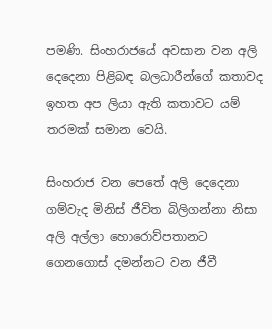පමණි. සිංහරාජයේ අවසාන වන අලි දෙදෙනා පිළිබඳ බලධාරීන්ගේ කතාවද ඉහත අප ලියා ඇති කතාවට යම් තරමක් සමාන වෙයි.

සිංහරාජ වන පෙතේ අලි දෙදෙනා ගම්වැද මිනිස් ජීවිත බිලිගන්නා නිසා අලි අල්ලා හොරොව්පතානට ගෙනගොස් දමන්නට වන ජීවී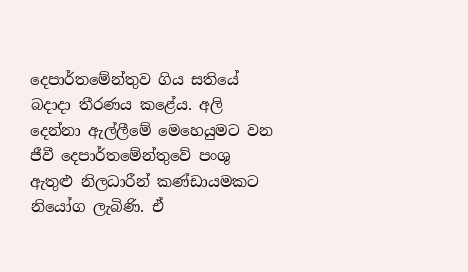දෙපාර්තමේන්තුව ගිය සතියේ බදාදා තීරණය කළේය. අලි දෙන්නා ඇල්ලීමේ මෙහෙයුමට වන ජීවී දෙපාර්තමේන්තුවේ පංශු ඇතුළු නිලධාරීන් කණ්ඩායමකට නියෝග ලැබිණි. ඒ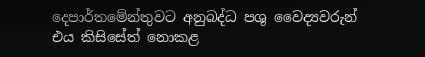දෙප‍ාර්තමේන්තුවට අනුබද්ධ පශු වෛද්‍යවරුන් එය කිසිසේත් නොකළ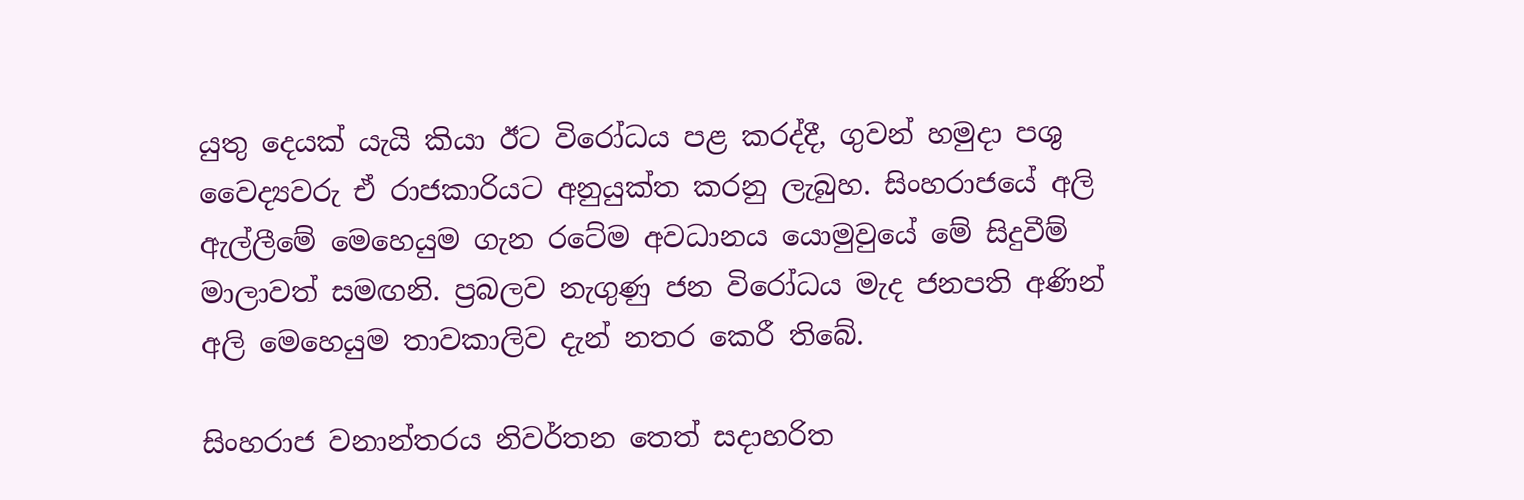යුතු දෙයක් යැයි කියා ඊට විරෝධය පළ කරද්දී, ගුවන් හමුදා පශු වෛද්‍යවරු ඒ රාජකාරියට අනුයුක්ත කරනු ලැබුහ. සිංහරාජයේ අලි ඇල්ලීමේ මෙහෙයුම ගැන රටේම අවධානය යොමුවුයේ මේ සිදුවීම් මාලාවත් සමඟනි. ප්‍රබලව නැගුණු ජන විරෝධය මැද ජනපති අණින් අලි මෙහෙයුම තාවකාලිව දැන් නතර කෙරී තිබේ.

සිංහරාජ වනාන්තරය නිවර්තන තෙත් සදාහරිත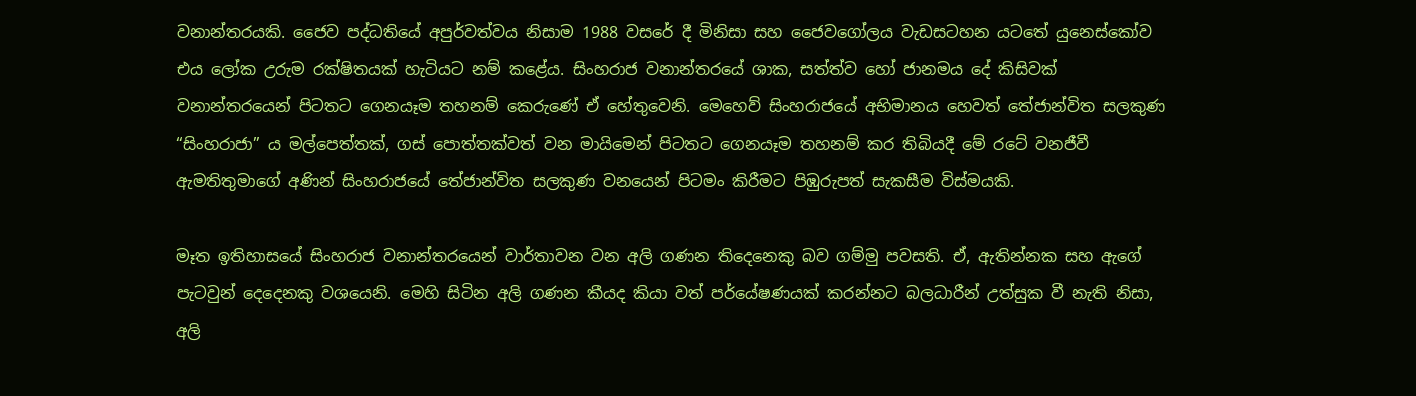වනාන්තරයකි. ජෛව පද්ධතියේ අපුර්වත්වය නිසාම 1988 වසරේ දී මිනිසා සහ ජෛවගෝලය වැඩසටහන ය‍ටතේ යුනෙස්කෝව එය ලෝක උරුම රක්ෂිතයක් හැටියට නම් කළේය. සිංහරාජ වනාන්ත‍රයේ ශාක, සත්ත්ව හෝ ජානමය දේ කිසිවක් වනාන්තරයෙන් පිටතට ගෙනයෑම තහනම් කෙ‍රුණේ ඒ හේතුවෙනි. මෙහෙව් සිංහරාජයේ අභිමානය හෙවත් තේජාන්විත සලකුණ “සිංහරාජා” ය මල්පෙත්තක්, ගස් පොත්තක්වත් වන මායිමෙන් පිටතට ගෙනයෑම තහනම් කර තිබියදී මේ රටේ වනජීවී ඇමතිතුමාගේ අණින් සිංහරාජයේ තේජාන්විත සලකුණ වනයෙන් පිටමං කිරීමට පිඹුරුපත් සැකසීම විස්මයකි.

මෑත ඉතිහාසයේ සිංහරාජ වනාන්තරයෙන් වාර්තාවන වන අලි ගණන තිදෙනෙකු බව ගම්මු පවසති. ඒ, ඇතින්නක සහ අ‍ැගේ පැටවුන් දෙදෙනකු වශයෙනි. මෙහි සිටින අලි ගණන කීයද කියා වත් පර්යේෂණයක් කරන්නට බලධාරීන් උත්සුක වී නැති නිසා, අලි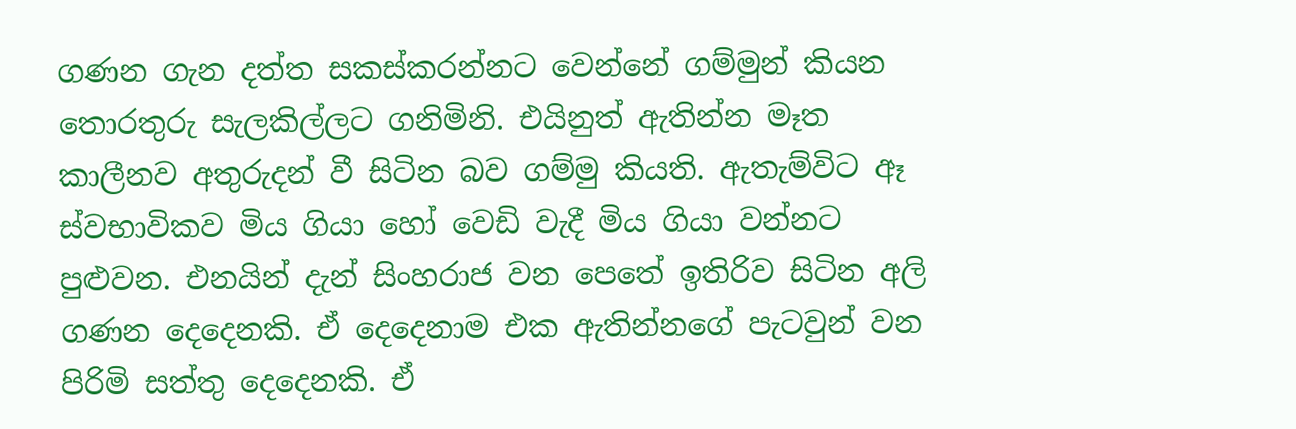ගණන ගැන දත්ත සකස්කරන්නට වෙන්නේ ගම්මුන් කියන තොරතුරු සැලකිල්ලට ගනිමිනි. එයිනුත් ඇතින්න මෑත කාලීනව අතුරුදන් වී සිටින බව ගම්මු කියති. ඇතැම්විට ඈ ස්වභාවිකව මිය ගියා ‍හෝ වෙඩි වැදී මිය ගියා වන්නට පුළුවන. එනයින් දැන් සිංහරාජ වන පෙතේ ඉතිරිව සිටින අලි ගණන දෙදෙනකි. ඒ දෙදෙනාම එක ඇතින්නගේ පැටවුන් වන පිරිමි සත්තු දෙදෙනකි. ඒ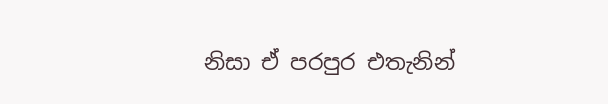නිසා ඒ පරපුර එතැනින්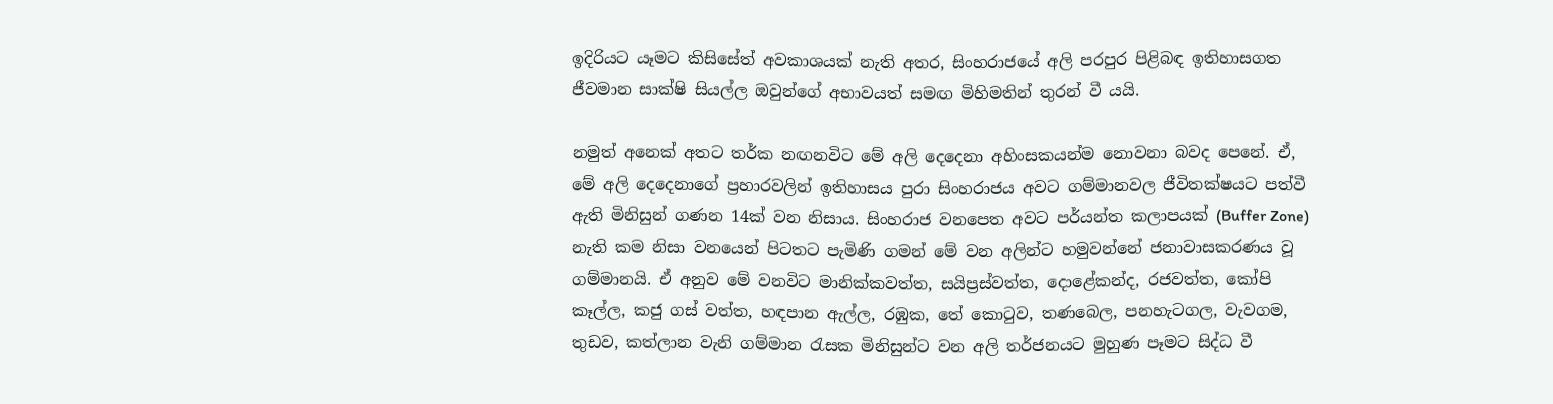ඉදිරියට යෑමට කිසිසේත් අවකාශයක් නැති අතර, සිංහරාජයේ අලි පරපුර පිළිබඳ ඉතිහාසගත ජීවමාන සාක්ෂි සියල්ල ඔවුන්ගේ අභාවයත් සමඟ මිහිමතින් තුරන් වී යයි.

නමුත් අනෙක් අතට තර්ක නඟනවිට මේ අලි දෙදෙනා අහිංසකයන්ම නොවනා බවද පෙනේ. ඒ, මේ අලි දෙදෙනාගේ ප්‍රහාරවලින් ඉතිහාසය පුරා සිංහරාජය අවට ගම්මානවල ජීවිතක්ෂයට පත්වී ඇති මිනිසුන් ගණන 14ක් වන නිසාය. සිංහරාජ වනපෙත අවට පර්යන්ත කලාපයක් (Buffer Zone) නැති කම නිසා වනයෙන් පිටතට පැමිණි ගමන් මේ වන අලින්ට හමුවන්නේ ජනාවාසකරණය වූ ගම්මානයි. ඒ අනුව මේ වනවිට මානික්කවත්ත, සයිප්‍රස්වත්ත, දොළේකන්ද, රජවත්ත, කෝපි කෑල්ල, කජු ගස් වත්ත, හඳපාන ඇල්ල, රඹුක, තේ කොටුව, තණබෙල, පනහැටගල, වැවගම, තුඩව, කත්ලාන වැනි ගම්මාන රැසක මිනිසුන්ට වන අලි තර්ජනයට මුහුණ පෑමට සිද්ධ වී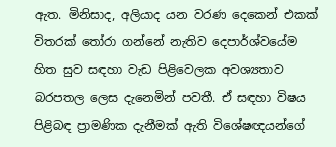ඇත. මිනිසාද, අලියාද යන වරණ දෙකෙන් එකක් විතරක් තෝරා ගන්නේ නැතිව දෙපාර්ශ්වයේම හිත සුව සඳහා වැඩ පිළිවෙලක අවශ්‍යතාව බරපතල ලෙස දැනෙමින් පවතී. ඒ සඳහා විෂය පිළිබඳ ප්‍රාමණික දැනීමක් ඇති විශේෂඥයන්ගේ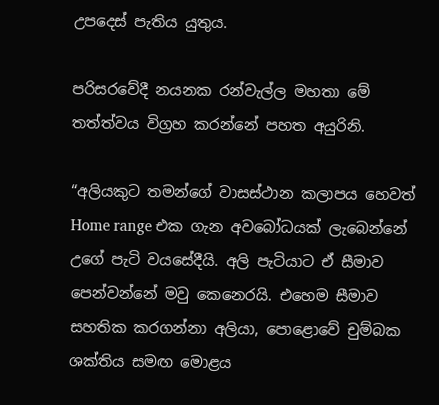උපදෙස් පැතිය යුතුය.

පරිසරවේදී නයනක රන්වැල්ල මහතා මේ තත්ත්වය විග්‍රහ කරන්නේ පහත අයුරිනි.

“අලියකුට තමන්ගේ වාසස්ථාන කලාපය හෙවත් Home range එක ගැන අවබෝධයක් ලැබෙන්නේ උගේ පැටි වයසේදීයි. අලි පැටියාට ඒ සීමාව පෙන්වන්නේ මවු කෙනෙරයි. එහෙම සීමාව සහතික කරගන්නා අලියා, පොළොවේ චුම්බක ශක්තිය සමඟ මොළය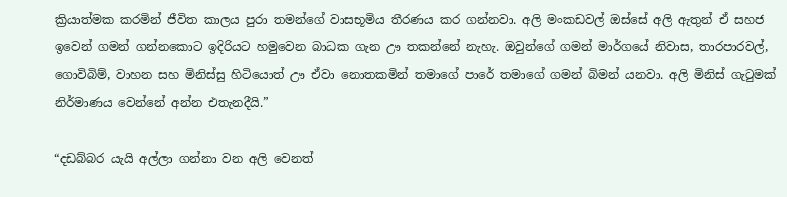ක්‍රියාත්මක කරමින් ජීවිත කාලය පුරා තමන්ගේ වාසභූමිය තීරණය කර ගන්නවා. අලි මංකඩවල් ඔස්සේ අලි ඇතුන් ඒ සහජ ඉවෙන් ගමන් ගන්නකොට ඉදිරියට හමුවෙන බාධක ගැන ඌ තකන්නේ නැහැ. ඔවුන්ගේ ගමන් මාර්ගයේ නිවාස, තාරපාරවල්, ගොවිබිම්, වාහන සහ මිනිස්සු හිටියොත් ඌ ඒවා නොතකමින් තමාගේ පාරේ තමාගේ ගමන් බිමන් යනවා. අලි මිනිස් ගැටුමක් නිර්මාණය වෙන්නේ අන්න එතැනදීයි.”

“දඩබ්බර යැයි අල්ලා ගන්නා වන අලි වෙනත්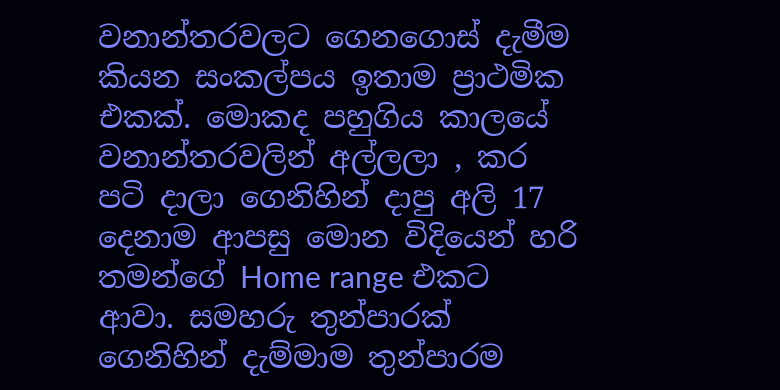වනාන්තරවලට ගෙනගොස් දැමීම කියන සංකල්පය ඉතාම ප්‍රාථමික එකක්. මොකද පහුගිය කාලයේ වනාන්තරවලින් අල්ලලා , කර පටි දාලා ගෙනිහින් දාපු අලි 17 දෙනාම ආපසු මොන විදියෙන් හරි තමන්ගේ Home range එකට ආවා. සමහරු තුන්පාරක් ගෙනිහින් දැම්මාම තුන්පාරම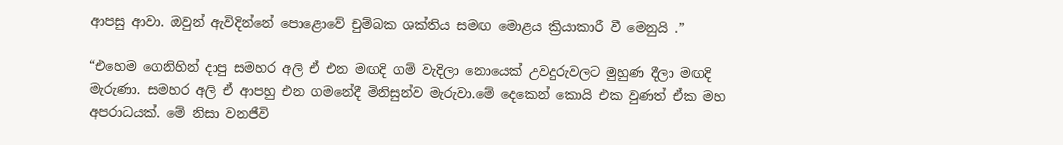ආපසු ආවා. ඔවුන් ඇවිදින්නේ පොළොවේ චුම්බක ශක්තිය සමඟ මොළය ක්‍රියාකාරී වී මෙනුයි .”

“එහෙම ගෙනිහින් දාපු සමහර අලි ඒ එන මඟදි ගම් වැදිලා නොයෙක් උවදුරුවලට මුහුණ දීලා මඟදි මැරුණා. සමහර අලි ඒ ආපහු එන ගමනේදී මිනිසුන්ව මැරුවා.මේ දෙකෙන් කොයි එක වුණත් ඒක මහ අපරාධයක්. මේ නිසා වනජීවි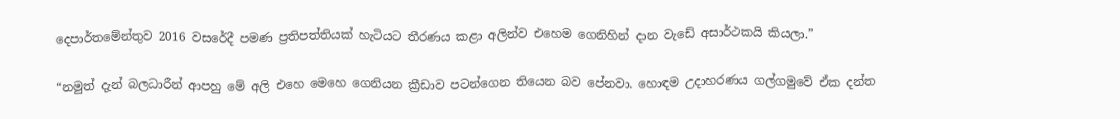දෙපාර්තමේන්තුව 2016 වසරේදී පමණ ප්‍රතිපත්තියක් හැටියට තීරණය කළා අලින්ව එහෙම ගෙනිහින් දාන වැඩේ අසාර්ථකයි කියලා.”

“නමුත් දැන් බලධාරීන් ආපහු මේ අලි එහෙ මෙහෙ ගෙනියන ක්‍රීඩාව පටන්ගෙන තියෙන බව පේනවා. හොඳම උදාහරණය ගල්ගමුවේ ඒක දන්ත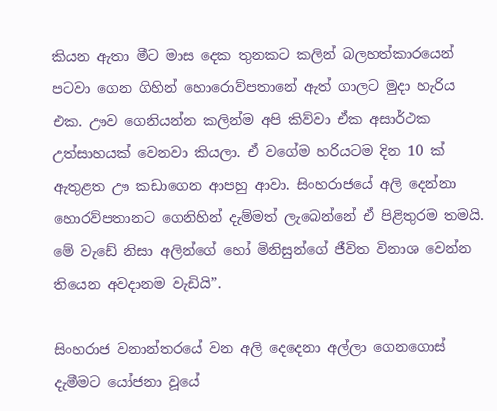කියන ඇතා මීට මාස දෙක තුනකට කලින් බලහත්කාරයෙන් පටවා ගෙන ගිහින් හොරොව්පතානේ ඇත් ගාලට මුදා හැරිය එක. ඌව ගෙනියන්න කලින්ම අපි කිව්වා ඒක අසාර්ථක උත්සාහයක් වෙනවා කියලා. ඒ වගේම හරියටම දින 10 ක් ඇතුළත ඌ කඩාගෙන ආපහු ආවා. සිංහරාජයේ අලි දෙන්නා හොරව්පතානට ගෙනිහින් දැම්මත් ලැබෙන්නේ ඒ පිළිතුරම තමයි. මේ වැඩේ නිසා අලින්ගේ හෝ මිනිසුන්ගේ ජීවිත විනාශ වෙන්න තියෙන අවදානම වැඩියි”.

සිංහරාජ වනාන්ත‍රයේ වන අලි දෙදෙනා අල්ලා ගෙනගොස් දැමීමට යෝජනා වූයේ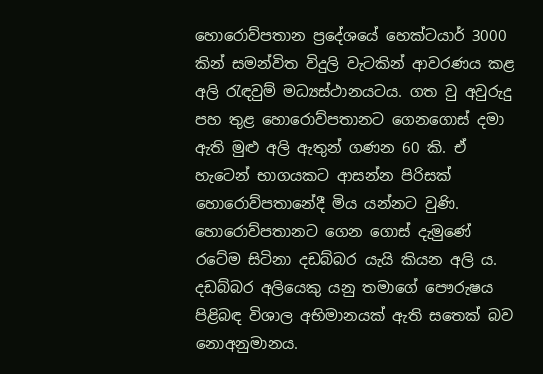හොරොව්පතාන ප්‍රදේශයේ හෙක්ටයාර් 3000 කින් සමන්විත විදුලි වැටකින් ආවරණය කළ අලි රැඳවුම් මධ්‍යස්ථානයටය. ගත වු අවුරුදු පහ තුළ හොරොව්පතානට ගෙනගොස් දමා ඇති මුළු අලි ඇතුන් ගණන 60 කි. ඒ හැටෙන් භාගයකට ආසන්න පිරිසක් හොරොව්පතා‍නේදී මිය යන්නට වුණි. හොරොව්පතානට ගෙන ගොස් දැමුණේ රටේම සිටිනා දඩබ්බර යැයි කියන අලි ය. දඩබ්බර අලියෙකු යනු තමාගේ පෞරුෂය පිළිබඳ විශාල අභිමානයක් ඇති සතෙක් බව නොඅනුමානය.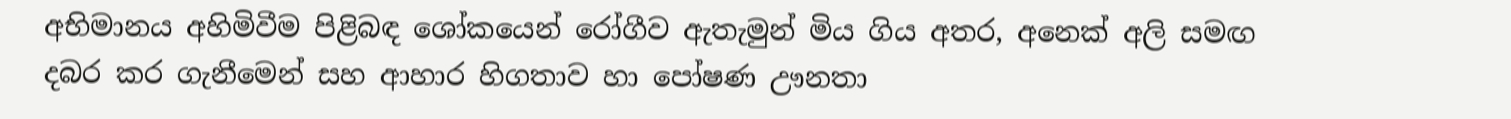අභිමානය අහිමිවීම පිළිබඳ ශෝකයෙන් රෝගීව ඇතැමුන් මිය ගිය අතර, අනෙක් අලි සමඟ දබර කර ගැනීමෙන් සහ ආහාර හිගතාව හා පෝෂණ ඌනතා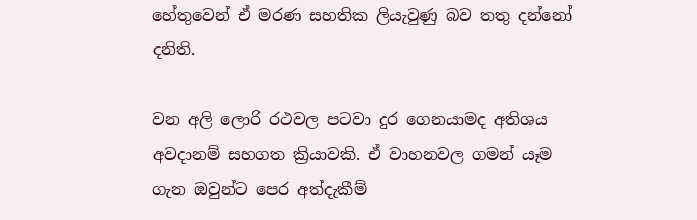හේතුවෙන් ඒ මරණ සහතික ලියැවුණු බව තතු දන්නෝ දනිති.

වන අලි ලොරි රථවල පටවා දුර ගෙනයාමද අතිශය අවදානම් සහගත ක්‍රියාවකි. ඒ වාහනවල ගමන් යෑම ගැන ඔවුන්ට පෙර අත්දැකීම්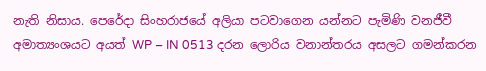නැති නිසාය. පෙරේදා සිංහරාජයේ අලියා පටවාගෙන යන්නට පැමිණි වනජීවී අමාත්‍යංශයට අයත් WP – IN 0513 දරන ලොරිය වනාන්තරය අසලට ගමන්කරන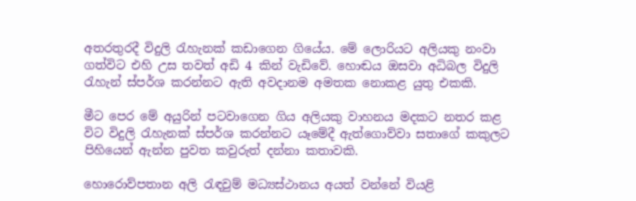අතරතුරදී විදුලි රැහැනක් කඩාගෙන ගියේය. මේ ලොරියට අලියකු නංවා ගත්විට එහි උස තවත් අඩි 4 කින් වැඩිවේ. හොඬය ඔසවා අධිබල විදුලි රැහැන් ස්පර්ශ කරන්නට ඇති අවදානම අමතක නොකළ යුතු එකකි.

මීට පෙර මේ අයුරින් පටවාගෙන ගිය අලියකු වාහනය මදකට නතර කළ විට විදුලි රැහැනක් ස්පර්ශ කරන්නට යෑමේදී ඇත්ගොව්වා සතාගේ කකුලට පිහියෙන් ඇන්න පුවත කවුරුත් දන්නා කතාවකි.

හොරොව්පතාන අලි රැඳවුම් මධ්‍යස්ථානය අයත් වන්නේ වියළි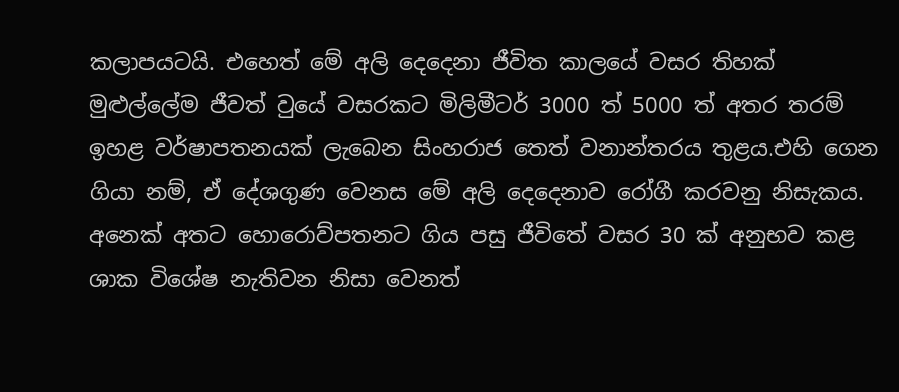කලාපයටයි. එහෙත් මේ අලි දෙදෙනා ජීවිත කාලයේ වසර තිහක් මුළුල්ලේම ජීවත් වුයේ වසරකට මිලිමීටර් 3000 ත් 5000 ත් අතර තරම් ඉහළ වර්ෂාපතනයක් ලැබෙන සිංහරාජ තෙත් වනාන්තරය තුළය.එහි ගෙන ගියා නම්, ඒ දේශගුණ වෙනස මේ අලි දෙදෙනාව රෝගී කරවනු නිසැකය. අනෙක් අතට හොරොව්පතනට ගිය පසු ජීවිතේ වසර 30 ක් අනුභව කළ ශාක විශේෂ නැතිවන නිසා වෙනත්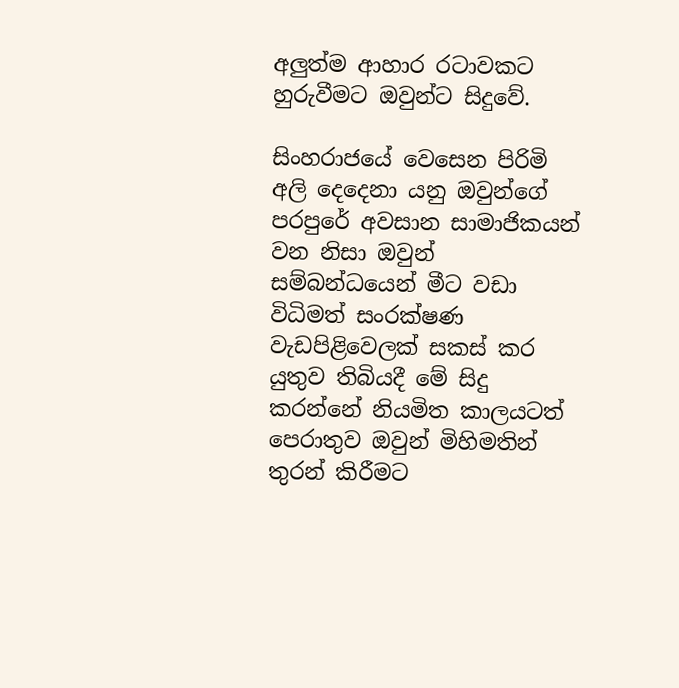අලුත්ම ආහාර රටාවකට හුරුවීමට ඔවුන්ට සිදුවේ.

සිංහරාජයේ වෙසෙන පිරිමි අලි දෙදෙනා යනු ඔවුන්ගේ පරපුරේ අවසාන සාමාජිකයන් වන නිසා ඔවුන් සම්බන්ධයෙන් මී‍ට වඩා විධිමත් සංරක්ෂණ වැඩපිළිවෙලක් සකස් කර යුතුව තිබියදී මේ සිදු කරන්නේ නියමිත කාලයටත් පෙරාතුව ඔවුන් මිහිමතින් තුරන් කිරීමට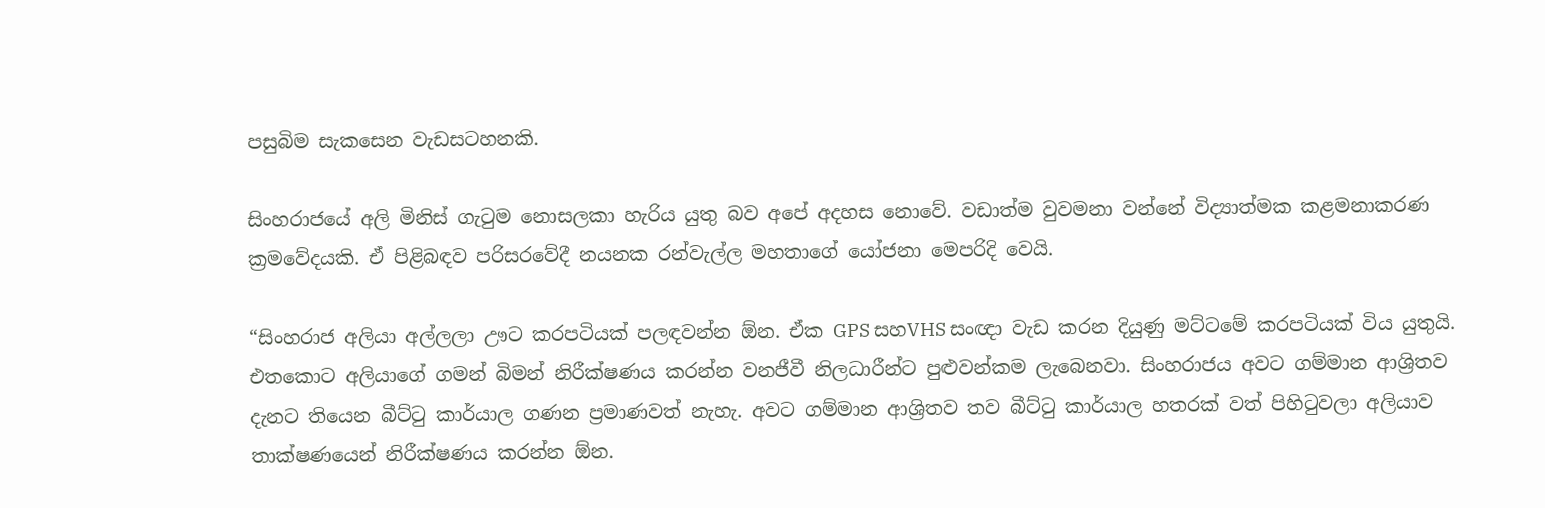පසුබිම සැකසෙන වැඩසටහනකි.

සිංහරාජයේ අලි මිනිස් ‍ගැටුම නොසලකා හැරිය යුතු බව අපේ අදහස නොවේ. වඩාත්ම වුවමනා වන්නේ විද්‍යාත්මක කළමනාකරණ ක්‍රමවේදයකි. ඒ පිළිබඳව පරිසරවේදී නයනක රන්වැල්ල මහතාගේ යෝජනා මෙපරිදි වෙයි.

“සිංහරාජ අලියා අල්ලලා ඌ‍ට කරපටියක් පලඳවන්න ඕන. ඒක GPS සහVHS සංඥා වැඩ කරන දියුණු මට්ටමේ කරපටියක් විය යුතුයි. එතකොට අලියාගේ ගමන් බිමන් නිරීක්ෂණය කරන්න වනජීවී නිලධාරීන්ට පුළුවන්කම ලැබෙනවා. සිංහරාජය අවට ගම්මාන ආශ්‍රිතව දැනට තියෙන බීට්ටු කාර්යාල ගණන ප්‍රමාණවත් නැහැ. අවට ගම්මාන ආශ්‍රිතව තව බීට්ටු කාර්යාල හතරක් වත් පිහිටුවලා අලියාව තාක්ෂණයෙන් නිරීක්ෂණය කරන්න ඕන.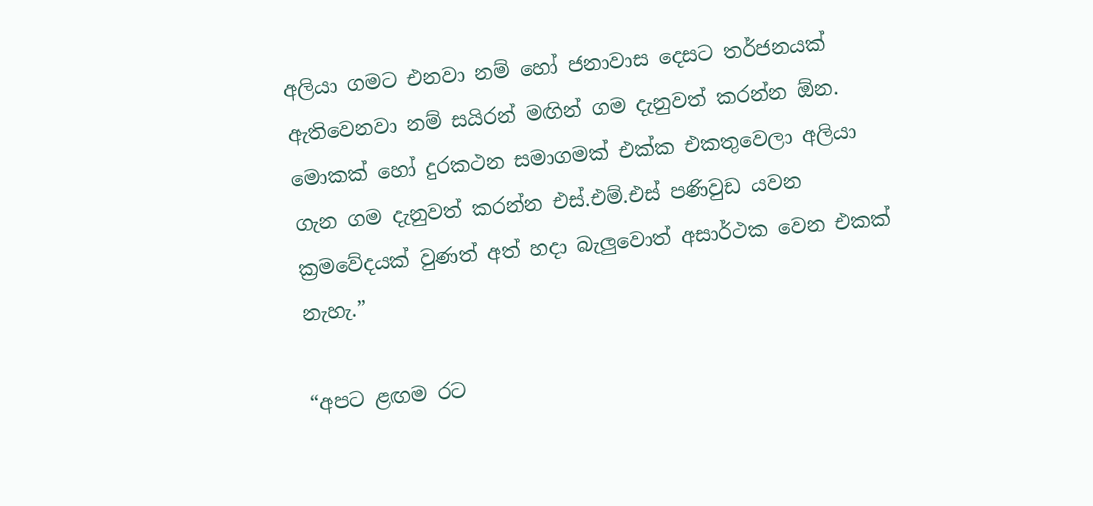අලියා ගමට එනවා නම් හෝ ජනාවාස දෙසට තර්ජනයක් ඇතිවෙනවා නම් සයිරන් මඟින් ගම දැනුවත් කරන්න ඕන. මොකක් හෝ දුරකථන සමාගමක් එක්ක එකතුවෙලා අලියා ගැන ගම දැනුවත් කරන්න එස්.එම්.එස් පණිවුඩ යවන ක්‍රමවේදයක් වුණත් අත් හදා බැලුවොත් අසාර්ථක වෙන එකක් නැහැ.”

“අපට ළඟම රට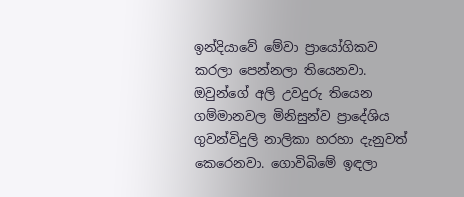ඉන්දියාවේ මේවා ප්‍රායෝගිකව කරලා පෙන්නලා තියෙනවා. ඔවුන්ගේ අලි උවදුරු තියෙන ගම්මානවල මිනිසුන්ව ප්‍රාදේශිය ගුවන්විදුලි නාලිකා හරහා දැනුවත් කෙරෙනවා. ගොවිබිමේ ඉඳලා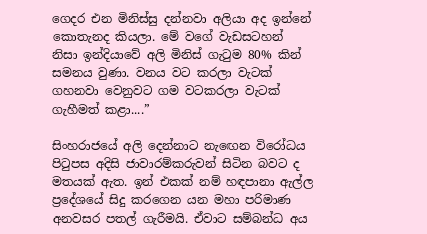ගෙදර එන මිනිස්සු දන්නවා අලියා අද ඉන්නේ කොතැනද කියලා. මේ වගේ වැඩසටහන් නිසා ඉන්දියාවේ අලි මිනිස් ගැටුම 80% කින් සමනය වුණා. වනය වට කරලා වැටක් ගහනවා වෙනුවට ගම වටකරලා වැටක් ගැහීමත් කළා....”

සිංහරාජයේ අලි දෙන්නාට නැඟෙන විරෝධය පිටුපස අදිසි ජාවාරම්කරුවන් සිටින බවට ද මතයක් ඇත. ඉන් එකක් නම් හඳපානා ඇල්ල ප්‍රදේශයේ සිදු කරගෙන යන මහා පරිමාණ අනවසර පතල් ගැරීමයි. ඒවාට සම්බන්ධ අය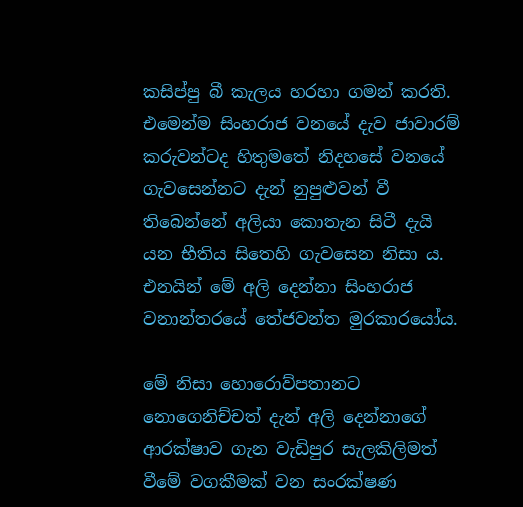කසිප්පු බී කැලය හරහා ගමන් කරති. එමෙන්ම සිංහරාජ වනයේ දැව ජාවාරම් කරුවන්ටද හිතුමතේ නිද‍හසේ වනයේ ගැවසෙන්නට දැන් නුපුළුවන් වී තිබෙන්නේ අලියා කොතැන සි‍ටී දැයි යන භීතිය සිතෙහි ගැවසෙන නිසා ය. එනයින් මේ අලි දෙන්නා සිංහරාජ වනාන්තරයේ තේජවන්ත මුරකාරයෝය.

මේ නිසා හොරොව්පතානට නොගෙනිච්චත් දැන් අලි දෙන්නාගේ ආරක්ෂාව ගැන වැඩිපුර සැලකිලිමත් වීමේ වගකීමක් වන සංරක්ෂණ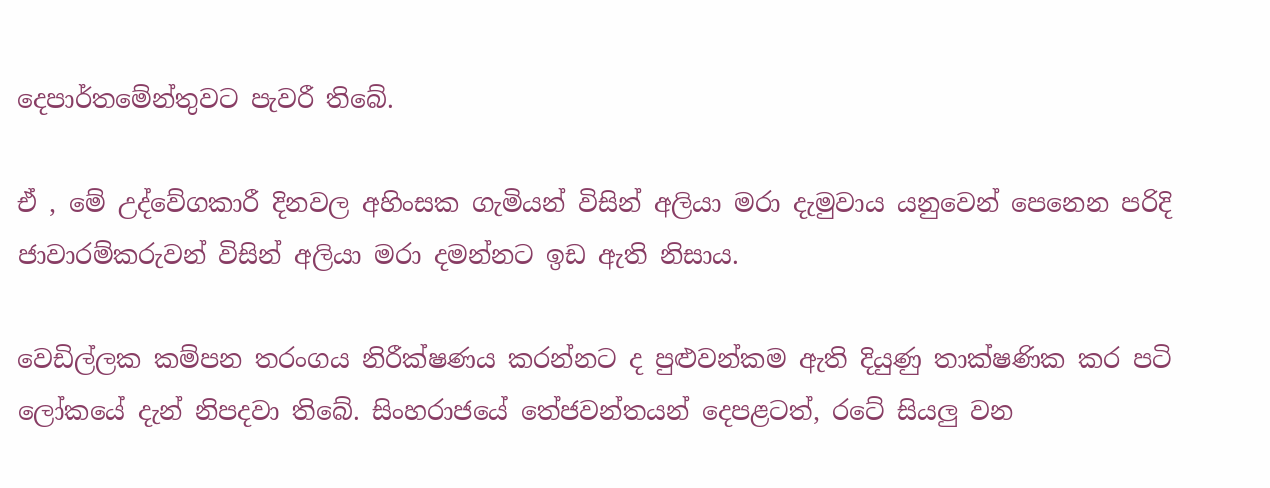දෙපාර්තමේන්තුවට පැවරී තිබේ.

ඒ , මේ උද්වේගකාරී දිනවල අහිංසක ගැමියන් විසින් අලියා මරා දැමුවාය යනුවෙන් පෙනෙන පරිදි ජාවාරම්කරුවන් විසින් අලියා මරා දමන්නට ඉඩ ඇති නිසාය.

වෙඩිල්ලක කම්පන තරංගය නිරීක්ෂණය කරන්නට ද පුළුවන්කම ඇති දියුණු තාක්ෂණික කර පටි ලෝකයේ දැන් නිපදවා තිබේ. සිංහරාජයේ තේජවන්තයන් දෙ‍පළටත්, රටේ සියලු වන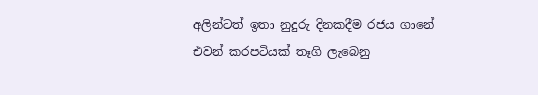අලින්ටත් ඉතා නුදුරු දිනකදීම රජය ගානේ එවන් කරපටියක් තෑගි ලැබෙනු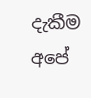දැකීම අපේ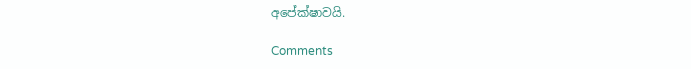අපේක්ෂාවයි.

Comments